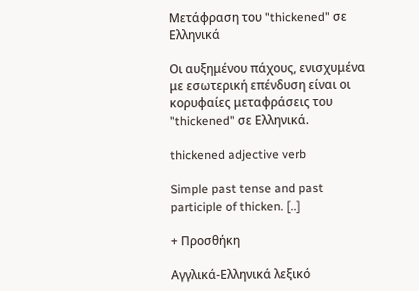Μετάφραση του "thickened" σε Ελληνικά

Οι αυξημένου πάχους, ενισχυμένα με εσωτερική επένδυση είναι οι κορυφαίες μεταφράσεις του "thickened" σε Ελληνικά.

thickened adjective verb

Simple past tense and past participle of thicken. [..]

+ Προσθήκη

Αγγλικά-Ελληνικά λεξικό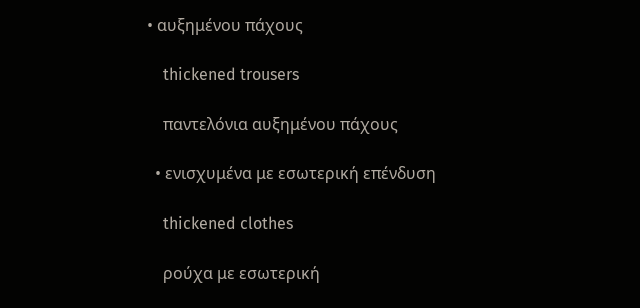• αυξημένου πάχους

    thickened trousers

    παντελόνια αυξημένου πάχους

  • ενισχυμένα με εσωτερική επένδυση

    thickened clothes

    ρούχα με εσωτερική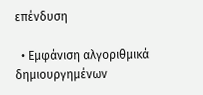επένδυση

  • Εμφάνιση αλγοριθμικά δημιουργημένων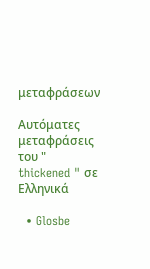μεταφράσεων

Αυτόματες μεταφράσεις του " thickened " σε Ελληνικά

  • Glosbe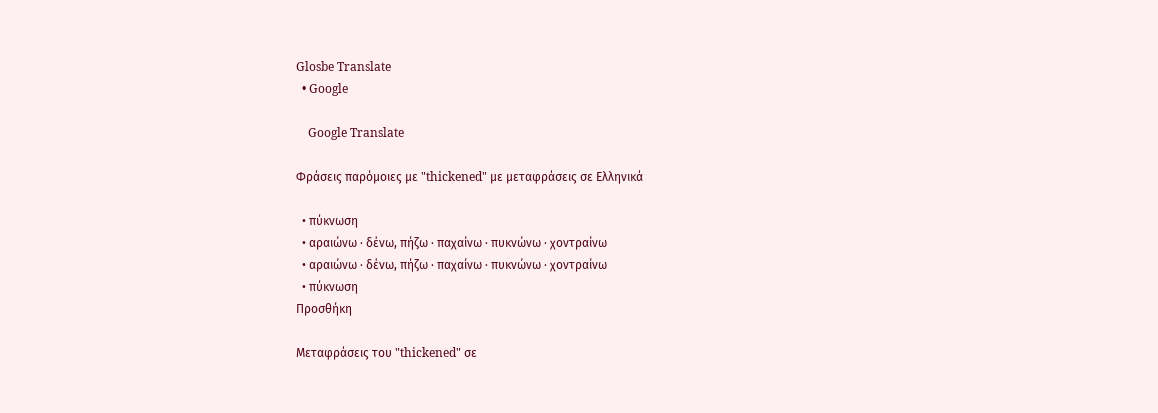Glosbe Translate
  • Google

    Google Translate

Φράσεις παρόμοιες με "thickened" με μεταφράσεις σε Ελληνικά

  • πύκνωση
  • αραιώνω · δένω, πήζω · παχαίνω · πυκνώνω · χοντραίνω
  • αραιώνω · δένω, πήζω · παχαίνω · πυκνώνω · χοντραίνω
  • πύκνωση
Προσθήκη

Μεταφράσεις του "thickened" σε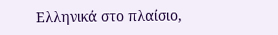Ελληνικά στο πλαίσιο,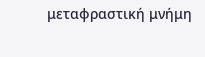μεταφραστική μνήμη